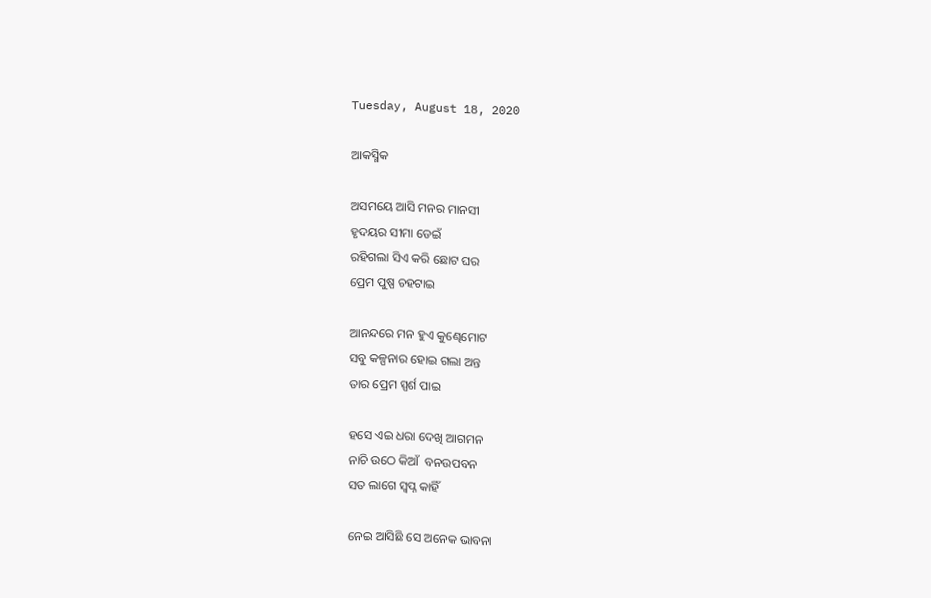Tuesday, August 18, 2020

ଆକସ୍ମିକ

ଅସମୟେ ଆସି ମନର ମାନସୀ
ହୃଦୟର ସୀମା ଡେଇଁ
ରହିଗଲା ସିଏ କରି ଛୋଟ ଘର
ପ୍ରେମ ପୁଷ୍ପ ଚହଟାଇ

ଆନନ୍ଦରେ ମନ ହୁଏ କୁଣ୍ଢେମୋଟ
ସବୁ କଳ୍ପନାର ହୋଇ ଗଲା ଅନ୍ତ
ତାର ପ୍ରେମ ସ୍ପର୍ଶ ପାଇ

ହସେ ଏଇ ଧରା ଦେଖି ଆଗମନ
ନାଚି ଉଠେ କିଆଁ  ବନଉପବନ
ସତ ଲାଗେ ସ୍ବପ୍ନ କାହିଁ

ନେଇ ଆସିଛି ସେ ଅନେକ ଭାବନା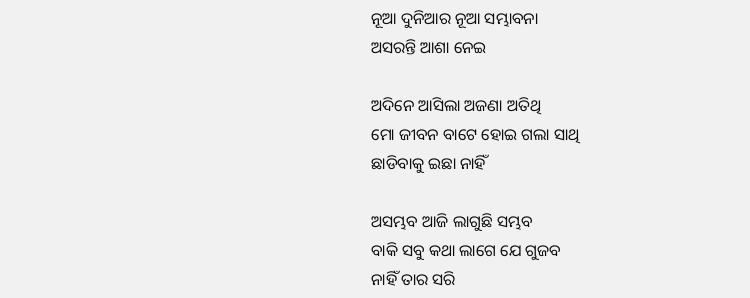ନୂଆ ଦୁନିଆର ନୂଆ ସମ୍ଭାବନା
ଅସରନ୍ତି ଆଶା ନେଇ

ଅଦିନେ ଆସିଲା ଅଜଣା ଅତିଥି
ମୋ ଜୀବନ ବାଟେ ହୋଇ ଗଲା ସାଥି
ଛାଡିବାକୁ ଇଛା ନାହିଁ

ଅସମ୍ଭବ ଆଜି ଲାଗୁଛି ସମ୍ଭବ
ବାକି ସବୁ କଥା ଲାଗେ ଯେ ଗୁଜବ
ନାହିଁ ତାର ସରି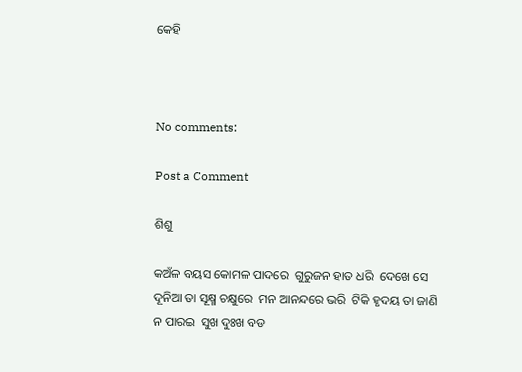କେହି



No comments:

Post a Comment

ଶିଶୁ

କଅଁଳ ବୟସ କୋମଳ ପାଦରେ  ଗୁରୁଜନ ହାତ ଧରି  ଦେଖେ ସେ ଦୂନିଆ ତା ସୂକ୍ଷ୍ମ ଚକ୍ଷୁରେ  ମନ ଆନନ୍ଦରେ ଭରି  ଟିକି ହୃଦୟ ତା ଜାଣି ନ ପାରଇ  ସୁଖ ଦୁଃଖ ବଡ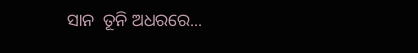ସାନ  ତୂନି ଅଧରରେ...